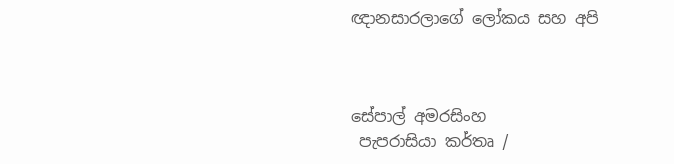ඥානසාරලාගේ ලෝකය සහ අපි



සේපාල් අමරසිංහ
 පැපරාසියා කර්තෘ /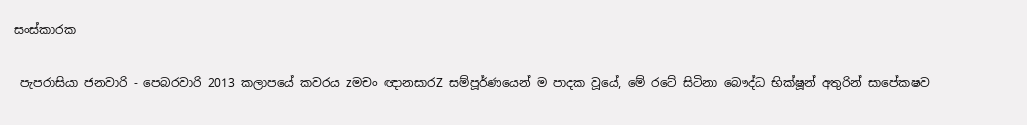සංස්කාරක

 පැපරාසියා ජනවාරි - පෙබරවාරි 2013 කලාපයේ කවරය zමචං ඥානසාරZ සම්පූර්ණයෙන් ම පාදක වූයේ, මේ රටේ සිටිනා බෞද්ධ භික්ෂූන් අතුරින් සාපේක‍ෂව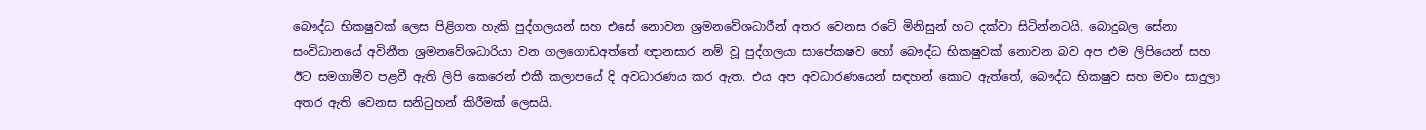බෞද්ධ භික‍ෂුවක් ලෙස පිළිගත හැකි පුද්ගලයන් සහ එසේ නොවන ශ්‍රමනවේශධාරීන් අතර වෙනස රටේ මිනිසුන් හට දක්වා සිටින්නටයි. බොදුබල සේනා සංවිධානයේ අවිනීත ශ්‍රමනවේශධාරියා වන ගලගොඩඅත්තේ ඥානසාර නම් වූ පුද්ගලයා සාපේක‍ෂව හෝ බෞද්ධ භික‍ෂුවක් නොවන බව අප එම ලිපියෙන් සහ ඊට සමගාමීව පළවී ඇති ලිපි කෙරෙන් එකී කලාපයේ දි අවධාරණය කර ඇත. එය අප අවධාරණයෙන් සඳහන් කොට ඇත්තේ, බෞද්ධ භික‍ෂුව සහ මචං සාදුලා අතර ඇති වෙනස සනිටුහන් කිරීමක් ලෙසයි.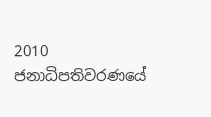2010 ජනාධිපතිවරණයේ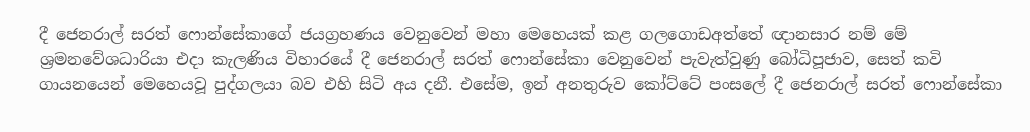දී ජෙනරාල් සරත් ෆොන්සේකාගේ ජයග්‍රහණය වෙනුවෙන් මහා මෙහෙයක් කළ ගලගොඩඅත්තේ ඥානසාර නම් මේ ශ්‍රමනවේශධාරියා එදා කැලණිය විහාරයේ දී ජෙනරාල් සරත් ෆොන්සේකා වෙනුවෙන් පැවැත්වුණු බෝධිපූජාව, සෙත් කවි ගායනයෙන් මෙහෙයවූ පුද්ගලයා බව එහි සිටි අය දනී. එසේම, ඉන් අනතුරුව කෝට්ටේ පංසලේ දී ජෙනරාල් සරත් ෆොන්සේකා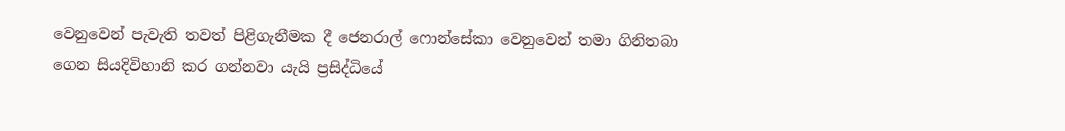වෙනුවෙන් පැවැති තවත් පිළිගැනීමක දී ජෙනරාල් ෆොන්සේකා වෙනුවෙන් තමා ගිනිතබා ගෙන සියදිවිහානි කර ගන්නවා යැයි ප්‍රසිද්ධියේ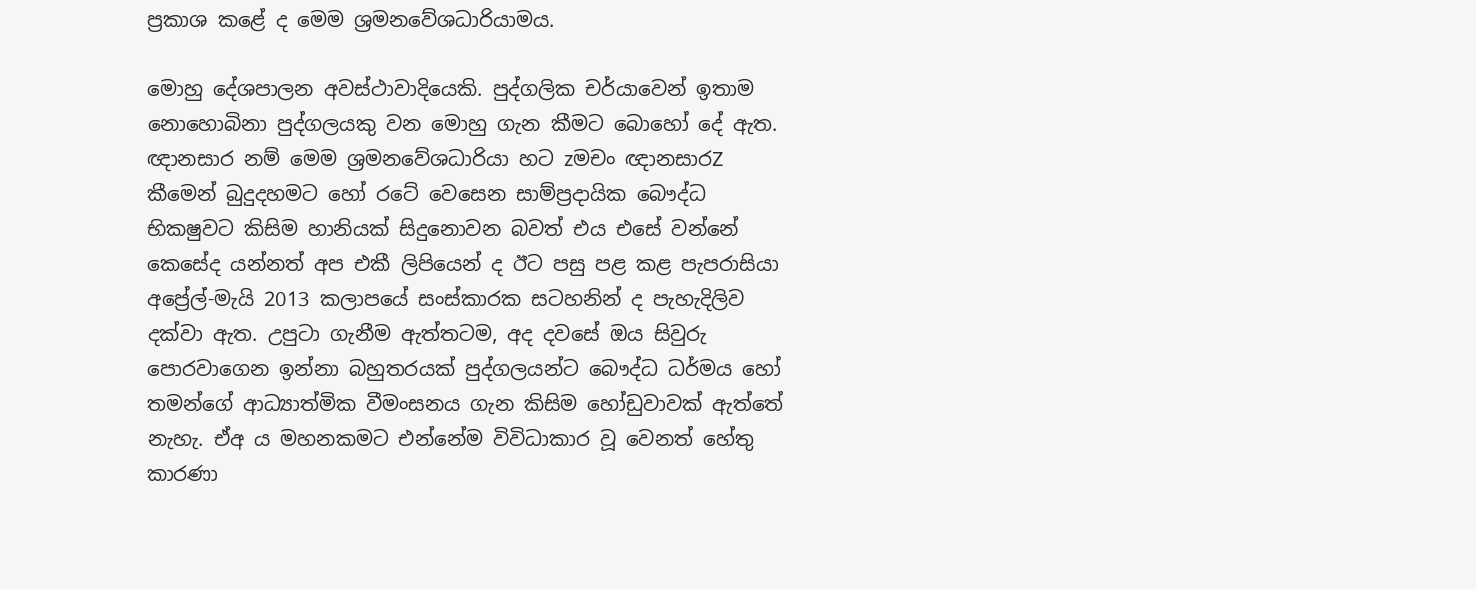ප්‍රකාශ කළේ ද මෙම ශ්‍රමනවේශධාරියාමය.

මොහු දේශපාලන අවස්ථාවාදියෙකි. පුද්ගලික චර්යාවෙන් ඉතාම නොහොබිනා පුද්ගලයකු වන මොහු ගැන කීමට බොහෝ දේ ඇත. ඥානසාර නම් මෙම ශ්‍රමනවේශධාරියා හට zමචං ඥානසාරZ කීමෙන් බුදුදහමට හෝ රටේ වෙසෙන සාම්ප්‍රදායික බෞද්ධ භික‍ෂුවට කිසිම හානියක් සිදුනොවන බවත් එය එසේ වන්නේ කෙසේද යන්නත් අප එකී ලිපියෙන් ද ඊට පසු පළ කළ පැපරාසියා අප්‍රේල්-මැයි 2013 කලාපයේ සංස්කාරක සටහනින් ද පැහැදිලිව දක්වා ඇත. උපුටා ගැනීම ඇත්තටම, අද දවසේ ඔය සිවුරු පොරවාගෙන ඉන්නා බහුතරයක් පුද්ගලයන්ට බෞද්ධ ධර්මය හෝ තමන්ගේ ආධ්‍යාත්මික වීමංසනය ගැන කිසිම හෝඩුවාවක් ඇත්තේ නැහැ. ඒඅ ය මහනකමට එන්නේම විවිධාකාර වූ වෙනත් හේතු කාරණා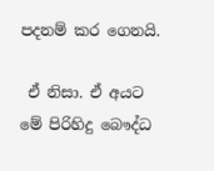පදනම් කර ගෙනයි.

 ඒ නිසා. ඒ අයට මේ පිරිහිදු බෞද්ධ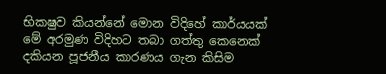භික‍ෂුව කියන්නේ මොන විදිහේ කාර්යයක් මේ අරමුණ විදිහට තබා ගත්තු කෙනෙක් දකියන පූජනීය කාරණය ගැන කිසිම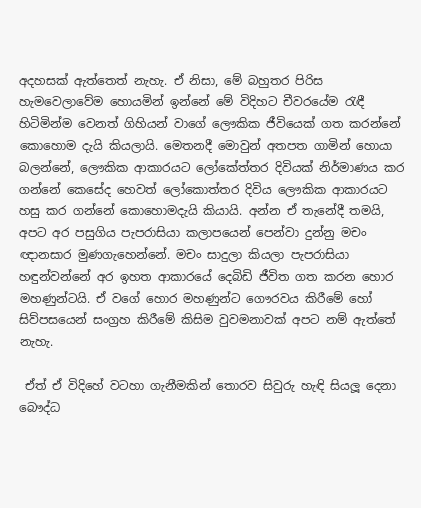අදහසක් ඇත්තෙත් නැහැ. ඒ නිසා, මේ බහුතර පිරිස හැමවෙලාවේම හොයමින් ඉන්නේ මේ විදිහට චීවරයේම රැඳී හිටිමින්ම වෙනත් ගිහියන් වාගේ ලෞකික ජීවියෙක් ගත කරන්නේ කොහොම දැයි කියලායි. මෙතනදී මොවුන් අතපත ගාමින් හොයා බලන්නේ, ලෞකික ආකාරයට ලෝකේත්තර දිවියක් නිර්මාණය කර ගන්නේ කෙසේද හෙවත් ලෝකොත්තර දිවිය ලෞකික ආකාරයට හසු කර ගන්නේ කොහොමදැයි කියායි. අන්න ඒ තැනේදී තමයි, අපට අර පසුගිය පැපරාසියා කලාපයෙන් පෙන්වා දුන්නු මචං ඥානසාර මුණගැහෙන්නේ. මචං සාදුලා කියලා පැපරාසියා හඳුන්වන්නේ අර ඉහත ආකාරයේ දෙබිඩි ජීවිත ගත කරන හොර මහණුන්ටයි. ඒ වගේ හොර මහණුන්ට ගෞරවය කිරීමේ හෝ සිව්පසයෙන් සංග්‍රහ කිරීමේ කිසිම වුවමනාවක් අපට නම් ඇත්තේ නැහැ.

 ඒත් ඒ විදිහේ වටහා ගැනීමකින් තොරව සිවුරු හැඳි සියලූ දෙනා බෞද්ධ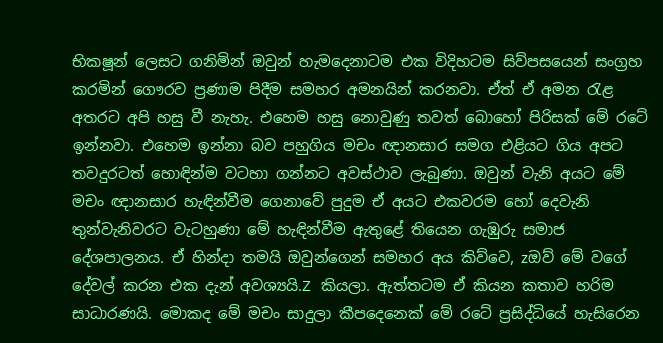භික‍ෂූන් ලෙසට ගනිමින් ඔවුන් හැමදෙනාටම එක විදිහටම සිව්පසයෙන් සංග්‍රහ කරමින් ගෞරව ප්‍රණාම පිදීම සමහර අමනයින් කරනවා. ඒත් ඒ අමන රැළ අතරට අපි හසු වී නැහැ. එහෙම හසු නොවුණු තවත් බොහෝ පිරිසක් මේ රටේ ඉන්නවා. එහෙම ඉන්නා බව පහුගිය මචං ඥානසාර සමග එළියට ගිය අපට තවදුරටත් හොඳින්ම වටහා ගන්නට අවස්ථාව ලැබුණා. ඔවුන් වැනි අයට මේ මචං ඥානසාර හැඳින්වීම ගෙනාවේ පුදුම ඒ අයට එකවරම හෝ දෙවැනි තුන්වැනිවරට වැටහුණා මේ හැඳින්වීම ඇතුළේ තියෙන ගැඹුරු සමාජ දේශපාලනය. ඒ හින්දා තමයි ඔවුන්ගෙන් සමහර අය කිව්වෙ, zඔව් මේ වගේ දේවල් කරන එක දැන් අවශ්‍යයි.Z කියලා. ඇත්තටම ඒ කියන කතාව හරිම සාධාරණයි. මොකද මේ මචං සාදුලා කීපදෙනෙක් මේ රටේ ප්‍රසිද්ධියේ හැසිරෙන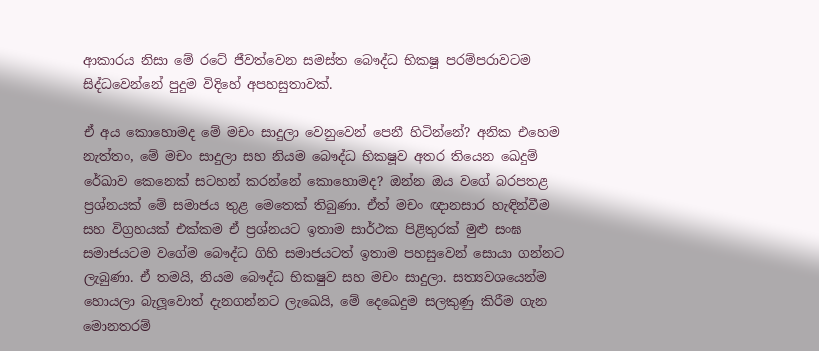ආකාරය නිසා මේ රටේ ජීවත්වෙන සමස්ත බෞද්ධ භික‍ෂූ පරම්පරාවටම සිද්ධවෙන්නේ පුදුම විදිහේ අපහසුතාවක්.

ඒ අය කොහොමද මේ මචං සාදුලා වෙනුවෙන් පෙනී හිටින්නේ? අනික එහෙම නැත්තං, මේ මචං සාදුලා සහ නියම බෞද්ධ භික‍ෂූව අතර තියෙන ඛෙදුම් රේඛාව කෙනෙක් සටහන් කරන්නේ කොහොමද? ඔන්න ඔය වගේ බරපතළ ප්‍රශ්නයක් මේ සමාජය තුළ මෙතෙක් තිබුණා. ඒත් මචං ඥානසාර හැඳින්වීම සහ විග්‍රහයක් එක්කම ඒ ප්‍රශ්නයට ඉතාම සාර්ථක පිළිතුරක් මුළු සංඝ සමාජයටම වගේම බෞද්ධ ගිහි සමාජයටත් ඉතාම පහසුවෙන් සොයා ගන්නට ලැබුණා. ඒ තමයි, නියම බෞද්ධ භික‍ෂුව සහ මචං සාදුලා. සත්‍යවශයෙන්ම හොයලා බැලූවොත් දැනගන්නට ලැඛෙයි, මේ දෙඛෙදුම සලකුණු කිරීම ගැන මොනතරම්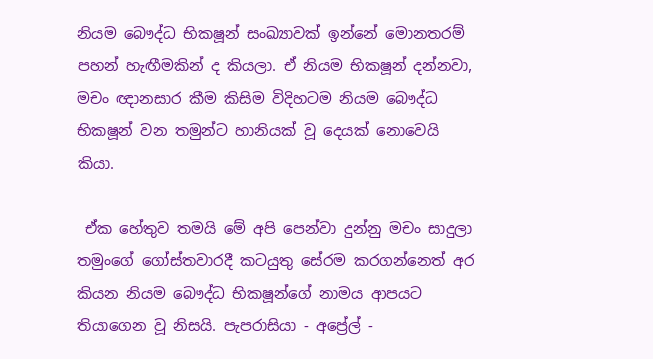නියම බෞද්ධ භික‍ෂූන් සංඛ්‍යාවක් ඉන්නේ මොනතරම් පහන් හැඟීමකින් ද කියලා. ඒ නියම භික‍ෂූන් දන්නවා, මචං ඥානසාර කීම කිසිම විදිහටම නියම බෞද්ධ භික‍ෂූන් වන තමුන්ට හානියක් වූ දෙයක් නොවෙයි කියා.

 ඒක හේතුව තමයි මේ අපි පෙන්වා දුන්නු මචං සාදුලා තමුංගේ ගෝස්තවාරදී කටයුතු සේරම කරගන්නෙත් අර කියන නියම බෞද්ධ භික‍ෂූන්ගේ නාමය ආපයට තියාගෙන වූ නිසයි. පැපරාසියා - අප්‍රේල් -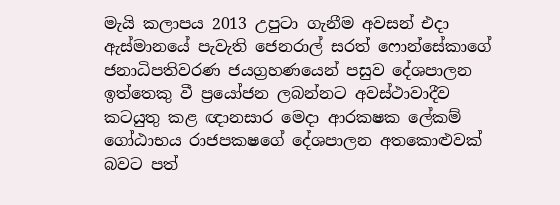මැයි කලාපය 2013 උපුටා ගැනීම අවසන් එදා ඇස්මානයේ පැවැති ජෙනරාල් සරත් ෆොන්සේකාගේ ජනාධිපතිවරණ ජයග්‍රහණයෙන් පසුව දේශපාලන ඉත්තෙකු වී ප්‍රයෝජන ලබන්නට අවස්ථාවාදීව කටයුතු කළ ඥානසාර මෙදා ආරක‍ෂක ලේකම් ගෝඨාභය රාජපක‍ෂගේ දේශපාලන අතකොළුවක් බවට පත්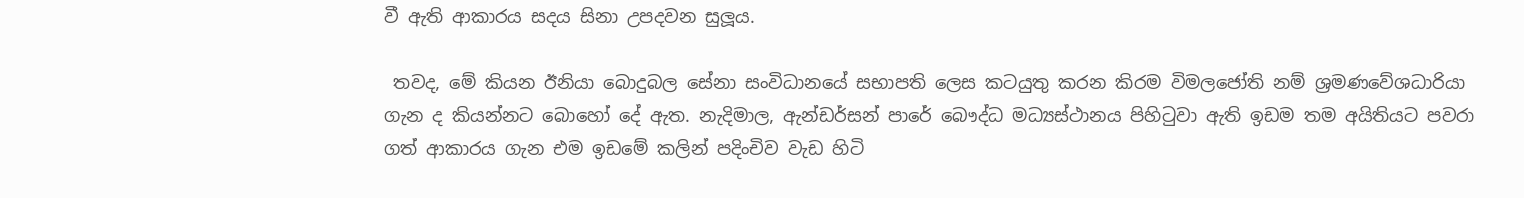වී ඇති ආකාරය සදය සිනා උපදවන සුලූය.

 තවද, මේ කියන ඊනියා බොදුබල සේනා සංවිධානයේ සභාපති ලෙස කටයුතු කරන කිරම විමලජෝති නම් ශ්‍රමණවේශධාරියා ගැන ද කියන්නට බොහෝ දේ ඇත. නැදිමාල, ඇන්ඩර්සන් පාරේ බෞද්ධ මධ්‍යස්ථානය පිහිටුවා ඇති ඉඩම තම අයිතියට පවරා ගත් ආකාරය ගැන එම ඉඩමේ කලින් පදිංචිව වැඩ හිටි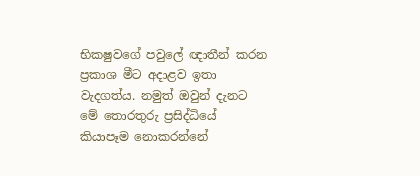භික‍ෂුවගේ පවුලේ ඥාතීන් කරන ප්‍රකාශ මීට අදාළව ඉතා වැදගත්ය. නමුත් ඔවුන් දැනට මේ තොරතුරු ප්‍රසිද්ධියේ කියාපෑම නොකරන්නේ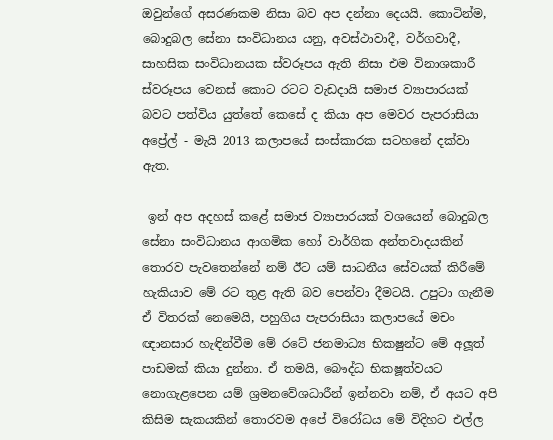ඔවුන්ගේ අසරණකම නිසා බව අප දන්නා දෙයයි. කොටින්ම, බොදුබල සේනා සංවිධානය යනු, අවස්ථාවාදී, වර්ගවාදී, සාහසික සංවිධානයක ස්වරූපය ඇති නිසා එම විනාශකාරී ස්වරූපය වෙනස් කොට රටට වැඩදායි සමාජ ව්‍යාපාරයක් බවට පත්විය යුත්තේ කෙසේ ද කියා අප මෙවර පැපරාසියා අප්‍රේල් - මැයි 2013 කලාපයේ සංස්කාරක සටහනේ දක්වා ඇත.

 ඉන් අප අදහස් කළේ සමාජ ව්‍යාපාරයක් වශයෙන් බොදුබල සේනා සංවිධානය ආගමික හෝ වාර්ගික අන්තවාදයකින් තොරව පැවතෙන්නේ නම් ඊට යම් සාධනීය සේවයක් කිරීමේ හැකියාව මේ රට තුළ ඇති බව පෙන්වා දීමටයි. උපුටා ගැනීම ඒ විතරක් නෙමෙයි, පහුගිය පැපරාසියා කලාපයේ මචං ඥානසාර හැඳින්වීම මේ රටේ ජනමාධ්‍ය භික‍ෂුන්ට මේ අලූත් පාඩමක් කියා දුන්නා. ඒ තමයි, බෞද්ධ භික‍ෂූත්වයට නොගැළපෙන යම් ශ්‍රමනවේශධාරීන් ඉන්නවා නම්, ඒ අයට අපි කිසිම සැකයකින් තොරවම අපේ විරෝධය මේ විදිහට එල්ල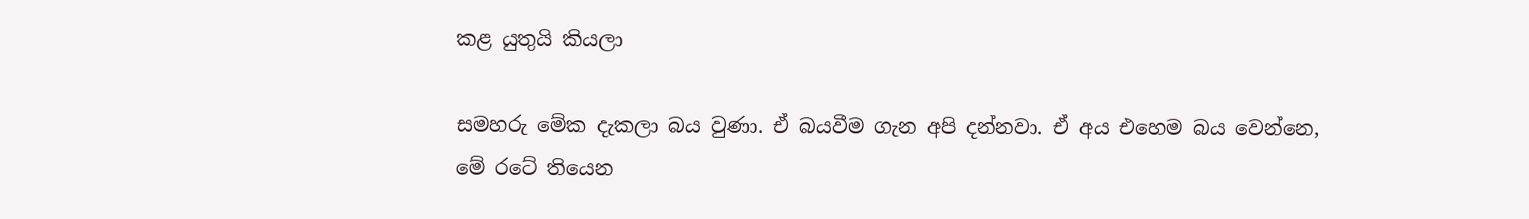කළ යුතුයි කියලා

සමහරු මේක දැකලා බය වුණා. ඒ බයවීම ගැන අපි දන්නවා. ඒ අය එහෙම බය වෙන්නෙ, මේ රටේ තියෙන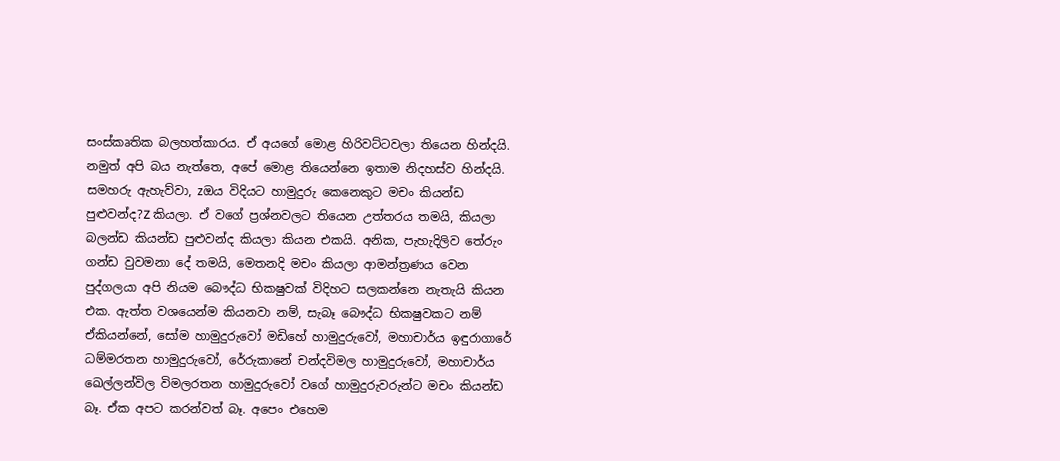සංස්කෘතික බලහත්කාරය. ඒ අයගේ මොළ හිරිවට්ටවලා තියෙන හින්දයි. නමුත් අපි බය නැත්තෙ, අපේ මොළ තියෙන්නෙ ඉතාම නිදහස්ව හින්දයි. සමහරු ඇහැව්වා, zඔය විදියට හාමුදුරු කෙනෙකුට මචං කියන්ඩ පුළුවන්ද?Z කියලා. ඒ වගේ ප්‍රශ්නවලට තියෙන උත්තරය තමයි, කියලා බලන්ඩ කියන්ඩ පුළුවන්ද කියලා කියන එකයි. අනික, පැහැදිලිව තේරුං ගන්ඩ වුවමනා දේ තමයි, මෙතනදි මචං කියලා ආමන්ත්‍රණය වෙන පුද්ගලයා අපි නියම බෞද්ධ භික‍ෂුවක් විදිහට සලකන්නෙ නැතැයි කියන එක. ඇත්ත වශයෙන්ම කියනවා නම්, සැබෑ බෞද්ධ භික‍ෂුවකට නම් ඒකියන්නේ, සෝම හාමුදුරුවෝ මඩිහේ හාමුදුරුවෝ, මහාචාර්ය ඉඳුරාගාරේ ධම්මරතන හාමුදුරුවෝ, රේරුකානේ චන්දවිමල හාමුදුරුවෝ, මහාචාර්ය ඛෙල්ලන්විල විමලරතන හාමුදුරුවෝ වගේ හාමුදුරුවරුන්ට මචං කියන්ඩ බෑ. ඒක අපට කරන්වත් බෑ. අපෙං එහෙම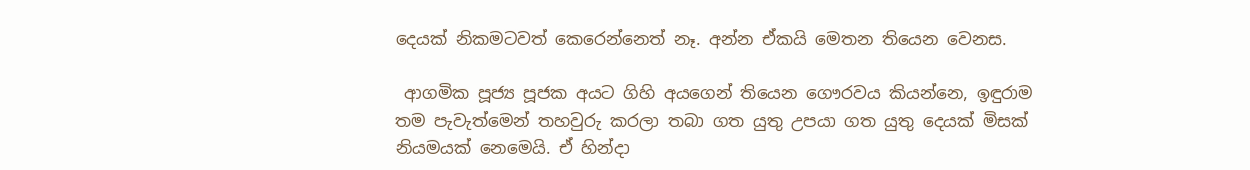දෙයක් නිකමටවත් කෙරෙන්නෙත් නෑ. අන්න ඒකයි මෙතන තියෙන වෙනස.

 ආගමික පූජ්‍ය පූජක අයට ගිහි අයගෙන් තියෙන ගෞරවය කියන්නෙ, ඉඳුරාම තම පැවැත්මෙන් තහවුරු කරලා තබා ගත යුතු උපයා ගත යුතු දෙයක් මිසක් නියමයක් නෙමෙයි. ඒ හින්දා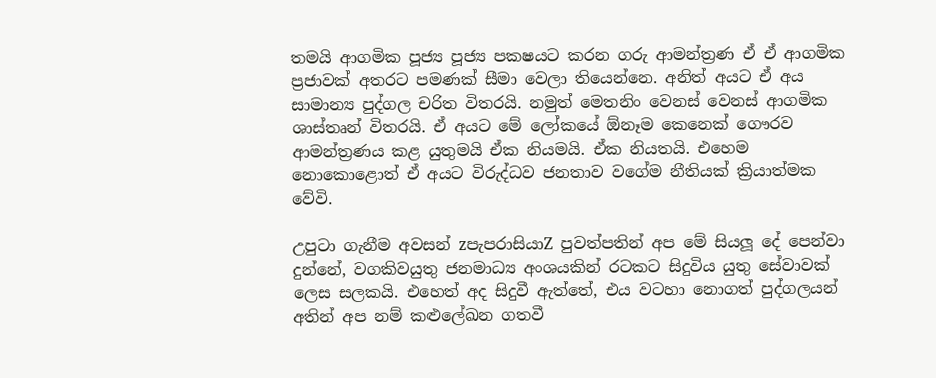තමයි ආගමික පූජ්‍ය පූජ්‍ය පක‍ෂයට කරන ගරු ආමන්ත්‍රණ ඒ ඒ ආගමික ප්‍රජාවක් අතරට පමණක් සීමා වෙලා තියෙන්නෙ. අනිත් අයට ඒ අය සාමාන්‍ය පුද්ගල චරිත විතරයි. නමුත් මෙතනිං වෙනස් වෙනස් ආගමික ශාස්තෘන් විතරයි. ඒ අයට මේ ලෝකයේ ඕනෑම කෙනෙක් ගෞරව ආමන්ත්‍රණය කළ යුතුමයි ඒක නියමයි. ඒක නියතයි. එහෙම නොකොළොත් ඒ අයට විරුද්ධව ජනතාව වගේම නීතියක් ක්‍රියාත්මක වේවි.

උපුටා ගැනීම අවසන් zපැපරාසියාZ පුවත්පතින් අප මේ සියලූ දේ පෙන්වා දුන්නේ, වගකිවයුතු ජනමාධ්‍ය අංශයකින් රටකට සිදුවිය යුතු සේවාවක් ලෙස සලකයි. එහෙත් අද සිදුවී ඇත්තේ, එය වටහා නොගත් පුද්ගලයන් අතින් අප නම් කළුලේඛන ගතවී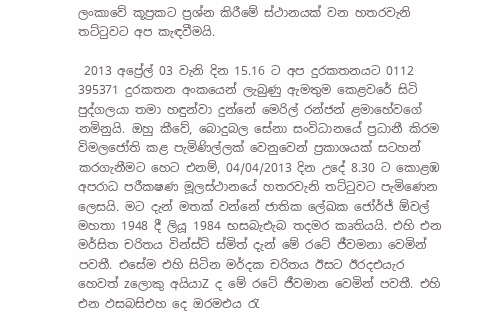ලංකාවේ කූප්‍රකට ප්‍රශ්න කිරීමේ ස්ථානයක් වන හතරවැනි තට්ටුවට අප කැඳවීමයි.

 2013 අප්‍රේල් 03 වැනි දින 15.16 ට අප දුරකතනයට 0112 395371 දුරකතන අංකයෙන් ලැබුණු ඇමතුම කෙළවරේ සිටි පුද්ගලයා තමා හඳුන්වා දුන්නේ මෙරිල් රන්ජන් ළමාහේවගේ නමිනුයි. ඔහු කීවේ, බොදුබල සේනා සංවිධානයේ ප්‍රධානී කිරම විමලජෝති කළ පැමිණිල්ලක් වෙනුවෙන් ප්‍රකාශයක් සටහන් කරගැනීමට හෙට එනම්, 04/04/2013 දින උදේ 8.30 ට කොළඹ අපරාධ පරීක‍ෂණ මූලස්ථානයේ හතරවැනි තට්ටුවට පැමිණෙන ලෙසයි. මට දැන් මතක් වන්නේ ජාතික ලේඛක ජෝර්ජ් ඕවල් මහතා 1948 දී ලියූ 1984 භසබැඑැබ ත‍දමර කෘතියයි. එහි එන මර්සිත චරිතය වින්ස්ට් ස්මිත් දැන් මේ රටේ ජීවමනා වෙමින් පවතී. එසේම එහි සිටින මර්දක චරිතය ඊසට ඊරදඑයැර හෙවත් zලොකු අයියාZ ද මේ රටේ ජීවමාන වෙමින් පවතී. එහි එන ඵසබසිඑහ දෙ ඔරමඑය රැ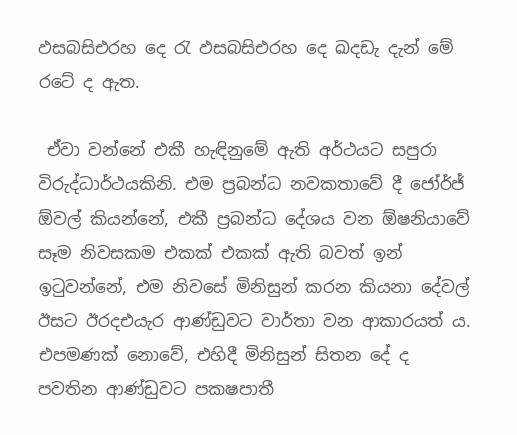ඵසබසිඑරහ දෙ රැ ඵසබසිඑරහ දෙ ඛදඩැ දැන් මේ රටේ ද ඇත.

 ඒවා වන්නේ එකී හැඳිනුමේ ඇති අර්ථයට සපුරා විරුද්ධාර්ථයකිනි. එම ප්‍රබන්ධ නවකතාවේ දී ජෝර්ජ් ඕවල් කියන්නේ, එකී ප්‍රබන්ධ දේශය වන ඕෂනියාවේ සෑම නිවසකම එකක් එකක් ඇති බවත් ඉන් ඉටුවන්නේ, එම නිවසේ මිනිසුන් කරන කියනා දේවල් ඊසට ඊරදඑයැර ආණ්ඩුවට වාර්තා වන ආකාරයත් ය. එපමණක් නොවේ, එහිදී මිනිසුන් සිතන දේ ද පවතින ආණ්ඩුවට පක‍ෂපාතී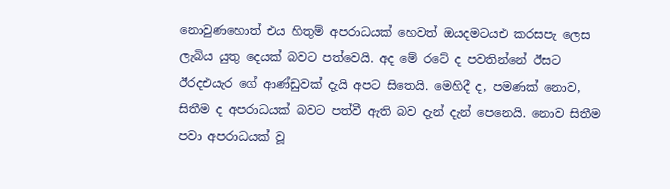නොවුණහොත් එය හිතුම් අපරාධයක් හෙවත් ඔයදමටයඑ ක‍රසපැ ලෙස ලැබිය යුතු දෙයක් බවට පත්වෙයි. අද මේ රටේ ද පවතින්නේ ඊසට ඊරදඑයැර ගේ ආණ්ඩුවක් දැයි අපට සිතෙයි. මෙහිදී ද, පමණක් නොව, සිතීම ද අපරාධයක් බවට පත්වී ඇති බව දැන් දැන් පෙනෙයි. නොව සිතීම පවා අපරාධයක් වූ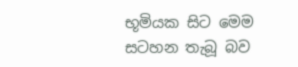භූමියක සිට මෙම සටහන තැබූ බව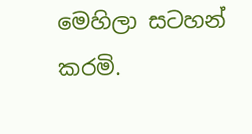මෙහිලා සටහන් කරමි.